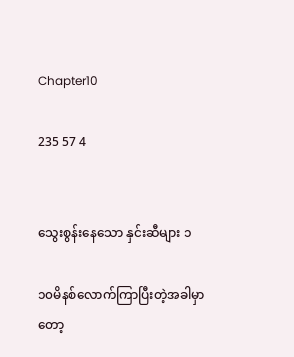Chapter10

235 57 4


သွေးစွန်းနေသော နှင်းဆီများ ၁

၁၀မိနစ်လောက်ကြာပြီးတဲ့အခါမှာတော့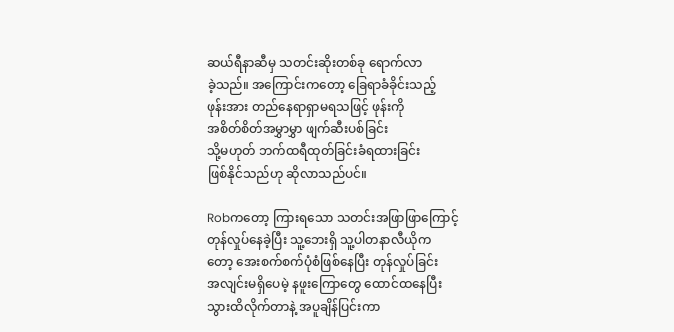ဆယ်ရီနာဆီမှ သတင်းဆိုးတစ်ခု ရောက်လာ
ခဲ့သည်။ အကြောင်းကတော့ ခြေရာခံခိုင်းသည့်
ဖုန်းအား တည်နေရာရှာမရသဖြင့် ဖုန်းကို
အစိတ်စိတ်အမွှာမွှာ ဖျက်ဆီးပစ်ခြင်း
သို့မဟုတ် ဘက်ထရီထုတ်ခြင်းခံရထားခြင်း
ဖြစ်နိုင်သည်ဟု ဆိုလာသည်ပင်။

Robကတော့ ကြားရသော သတင်းအဖြာဖြာကြောင့်
တုန်လှုပ်နေခဲ့ပြီး သူ့ဘေးရှိ သူ့ပါတနာလီယိုက
တော့ အေးစက်စက်ပုံစံဖြစ်နေပြီး တုန်လှုပ်ခြင်း
အလျင်းမရှိပေမဲ့ နဖူးကြောတွေ ထောင်ထနေပြီး
သွားထိလိုက်တာနဲ့ အပူချိန်ပြင်းကာ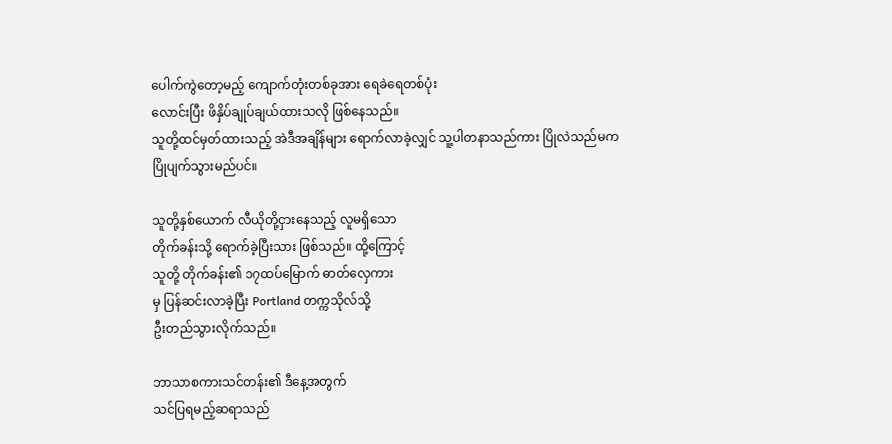ပေါက်ကွဲတော့မည့် ကျောက်တုံးတစ်ခုအား ရေခဲရေတစ်ပုံး
လောင်းပြီး ဖိနှိပ်ချုပ်ချယ်ထားသလို ဖြစ်နေသည်။
သူတို့ထင်မှတ်ထားသည့် အဲဒီအချိန်များ ရောက်လာခဲ့လျှင် သူ့ပါတနာသည်ကား ပြိုလဲသည်မက
ပြိုပျက်သွားမည်ပင်။

သူတို့နှစ်ယောက် လီယိုတို့ငှားနေသည့် လူမရှိသော
တိုက်ခန်းသို့ ရောက်ခဲ့ပြီးသား ဖြစ်သည်။ ထို့ကြောင့်
သူတို့ တိုက်ခန်း၏ ၁၇ထပ်မြောက် ဓာတ်လှေကား
မှ ပြန်ဆင်းလာခဲ့ပြီး Portland တက္ကသိုလ်သို့
ဦးတည်သွားလိုက်သည်။

ဘာသာစကားသင်တန်း၏ ဒီနေ့အတွက်
သင်ပြရမည့်ဆရာသည်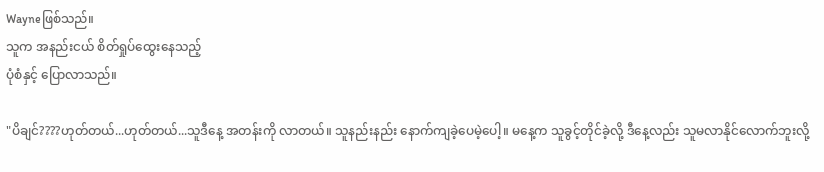Wayneဖြစ်သည်။
သူက အနည်းငယ် စိတ်ရှုပ်ထွေးနေသည့်
ပုံစံနှင့် ပြောလာသည်။

"ပိချင်????ဟုတ်တယ်...ဟုတ်တယ်...သူဒီနေ့ အတန်းကို လာတယ်။ သူနည်းနည်း နောက်ကျခဲ့ပေမဲ့ပေါ့။ မနေ့က သူခွင့်တိုင်ခဲ့လို့ ဒီနေ့လည်း သူမလာနိုင်လောက်ဘူးလို့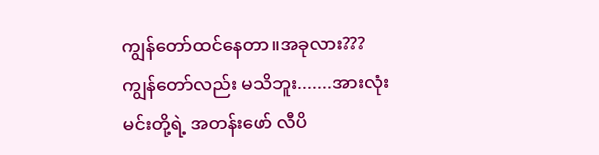ကျွန်တော်ထင်နေတာ။အခုလား???ကျွန်တော်လည်း မသိဘူး.......အားလုံး
မင်းတို့ရဲ့ အတန်းဖော် လီပိ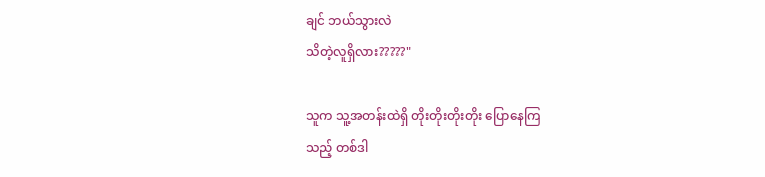ချင် ဘယ်သွားလဲ
သိတဲ့လူရှိလား?????"

သူက သူ့အတန်းထဲရှိ တိုးတိုးတိုးတိုး ပြောနေကြ
သည့် တစ်ဒါ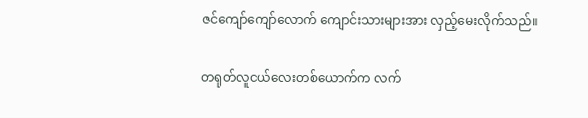ဇင်ကျော်ကျော်လောက် ကျောင်းသားများအား လှည့်မေးလိုက်သည်။

တရုတ်လူငယ်လေးတစ်ယောက်က လက်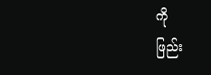ကို
ဖြည်း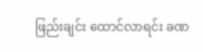ဖြည်းချင်း ထောင်လာရင်း ခဏ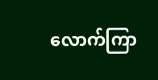လောက်ကြာ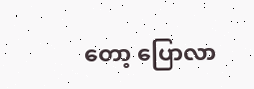တော့ ပြောလာ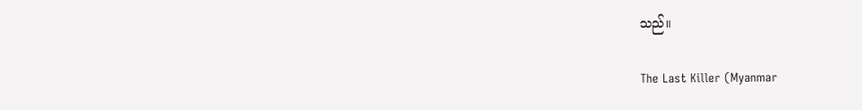သည်။

The Last Killer (Myanmar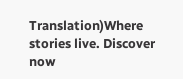Translation)Where stories live. Discover now